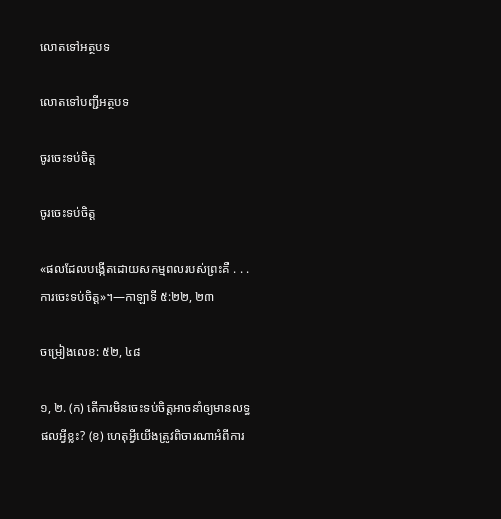លោតទៅអត្ថបទ

លោតទៅបញ្ជីអត្ថបទ

ចូរចេះទប់ចិត្ដ

ចូរចេះទប់ចិត្ដ

«ផលដែលបង្កើតដោយសកម្មពលរបស់ព្រះគឺ . . . ការចេះទប់ចិត្ដ»។—កាឡាទី ៥:២២, ២៣

ចម្រៀងលេខ: ៥២, ៤៨

១, ២. (ក) តើការមិនចេះទប់ចិត្ដអាចនាំឲ្យមានលទ្ធផលអ្វីខ្លះ? (ខ) ហេតុអ្វីយើងត្រូវពិចារណាអំពីការ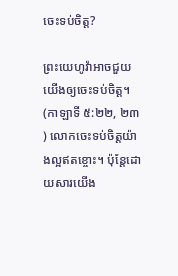ចេះទប់ចិត្ដ?

ព្រះយេហូវ៉ាអាចជួយយើងឲ្យចេះទប់ចិត្ដ។ (កាឡាទី ៥:២២, ២៣) លោកចេះទប់ចិត្ដយ៉ាងល្អឥតខ្ចោះ។ ប៉ុន្ដែដោយសារយើង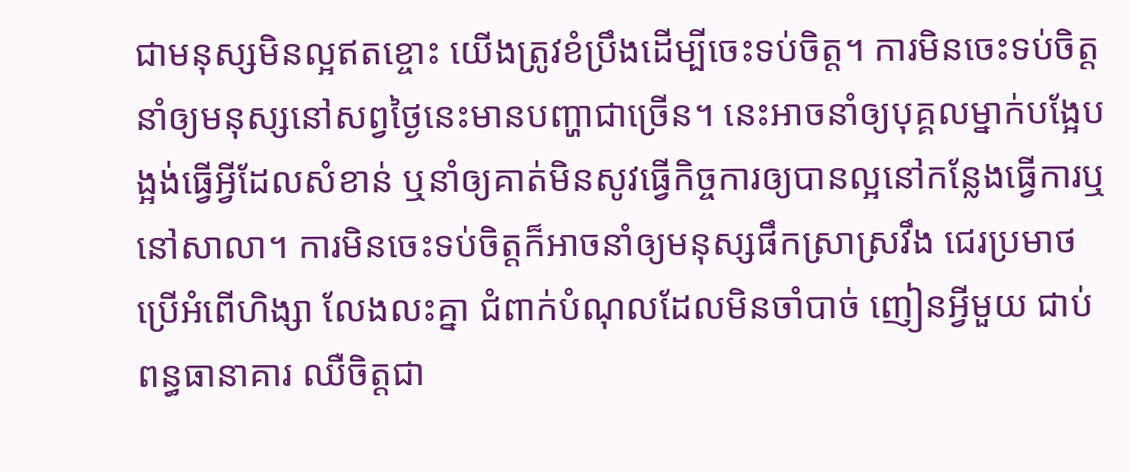ជាមនុស្សមិនល្អឥតខ្ចោះ យើងត្រូវខំប្រឹងដើម្បីចេះទប់ចិត្ដ។ ការមិនចេះទប់ចិត្ដនាំឲ្យមនុស្សនៅសព្វថ្ងៃនេះមានបញ្ហាជាច្រើន។ នេះអាចនាំឲ្យបុគ្គលម្នាក់បង្អែបង្អង់ធ្វើអ្វីដែលសំខាន់ ឬនាំឲ្យគាត់មិនសូវធ្វើកិច្ចការឲ្យបានល្អនៅកន្លែងធ្វើការឬនៅសាលា។ ការមិនចេះទប់ចិត្ដក៏អាចនាំឲ្យមនុស្សផឹកស្រាស្រវឹង ជេរប្រមាថ ប្រើអំពើហិង្សា លែងលះគ្នា ជំពាក់បំណុលដែលមិនចាំបាច់ ញៀនអ្វីមួយ ជាប់ពន្ធធានាគារ ឈឺចិត្ដជា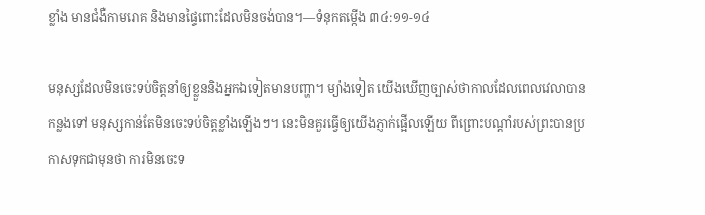ខ្លាំង មានជំងឺកាមរោគ និងមានផ្ទៃពោះដែលមិនចង់បាន។—ទំនុកតម្កើង ៣៤:១១-១៤

មនុស្សដែលមិនចេះទប់ចិត្ដនាំឲ្យខ្លួននិងអ្នកឯទៀតមានបញ្ហា។ ម្យ៉ាងទៀត យើងឃើញច្បាស់ថាកាលដែលពេលវេលាបានកន្លងទៅ មនុស្សកាន់តែមិនចេះទប់ចិត្ដខ្លាំងឡើងៗ។ នេះមិនគួរធ្វើឲ្យយើងភ្ញាក់ផ្អើលឡើយ ពីព្រោះបណ្ដាំរបស់ព្រះបានប្រកាសទុកជាមុនថា ការមិនចេះទ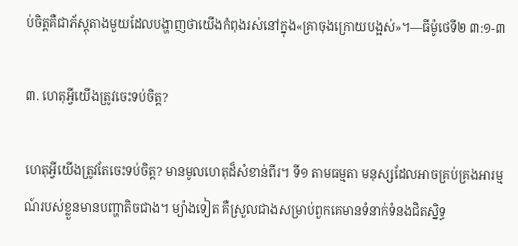ប់ចិត្ដគឺជាភ័ស្ដុតាងមួយដែលបង្ហាញថាយើងកំពុងរស់នៅក្នុង«គ្រាចុងក្រោយបង្អស់»។—ធីម៉ូថេទី២ ៣:១-៣

៣. ហេតុអ្វីយើងត្រូវចេះទប់ចិត្ដ?

ហេតុអ្វីយើងត្រូវតែចេះទប់ចិត្ដ? មានមូលហេតុដ៏សំខាន់ពីរ។ ទី១ តាមធម្មតា មនុស្សដែលអាចគ្រប់គ្រងអារម្មណ៍របស់ខ្លួនមានបញ្ហាតិចជាង។ ម្យ៉ាងទៀត គឺស្រួលជាងសម្រាប់ពួកគេមានទំនាក់ទំនងជិតស្និទ្ធ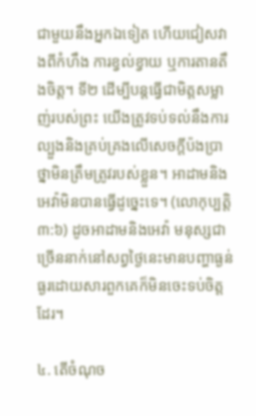ជាមួយនឹងអ្នកឯទៀត ហើយជៀសវាងពីកំហឹង ការខ្វល់ខ្វាយ ឬការតានតឹងចិត្ដ។ ទី២ ដើម្បីបន្ដធ្វើជាមិត្ដសម្លាញ់របស់ព្រះ យើងត្រូវទប់ទល់នឹងការល្បួងនិងគ្រប់គ្រងលើសេចក្ដីប៉ងប្រាថ្នាមិនត្រឹមត្រូវរបស់ខ្លួន។ អាដាមនិងអេវ៉ាមិនបានធ្វើដូច្នេះទេ។ (លោកុប្បត្ដិ ៣:៦) ដូចអាដាមនិងអេវ៉ា មនុស្សជាច្រើននាក់នៅសព្វថ្ងៃនេះមានបញ្ហាធ្ងន់ធ្ងរដោយសារពួកគេក៏មិនចេះទប់ចិត្ដដែរ។

៤. តើចំណុច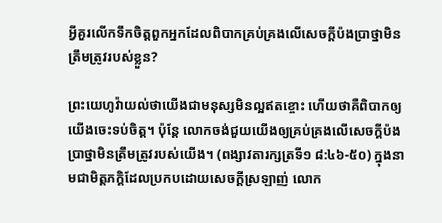អ្វីគួរលើកទឹកចិត្ដពួកអ្នកដែលពិបាកគ្រប់គ្រងលើសេចក្ដីប៉ងប្រាថ្នាមិនត្រឹមត្រូវរបស់ខ្លួន?

ព្រះយេហូវ៉ាយល់ថាយើងជាមនុស្សមិនល្អឥតខ្ចោះ ហើយថាគឺពិបាកឲ្យយើងចេះទប់ចិត្ដ។ ប៉ុន្ដែ លោកចង់ជួយយើងឲ្យគ្រប់គ្រងលើសេចក្ដីប៉ងប្រាថ្នាមិនត្រឹមត្រូវរបស់យើង។ (ពង្សាវតារក្សត្រទី១ ៨:៤៦-៥០) ក្នុងនាមជាមិត្ដភក្ដិដែលប្រកបដោយសេចក្ដីស្រឡាញ់ លោក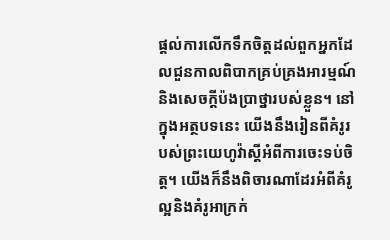ផ្ដល់ការលើកទឹកចិត្ដដល់ពួកអ្នកដែលជួនកាលពិបាកគ្រប់គ្រងអារម្មណ៍និងសេចក្ដីប៉ងប្រាថ្នារបស់ខ្លួន។ នៅក្នុងអត្ថបទនេះ យើងនឹងរៀនពីគំរូរបស់ព្រះយេហូវ៉ាស្ដីអំពីការចេះទប់ចិត្ដ។ យើងក៏នឹងពិចារណាដែរអំពីគំរូល្អនិងគំរូអាក្រក់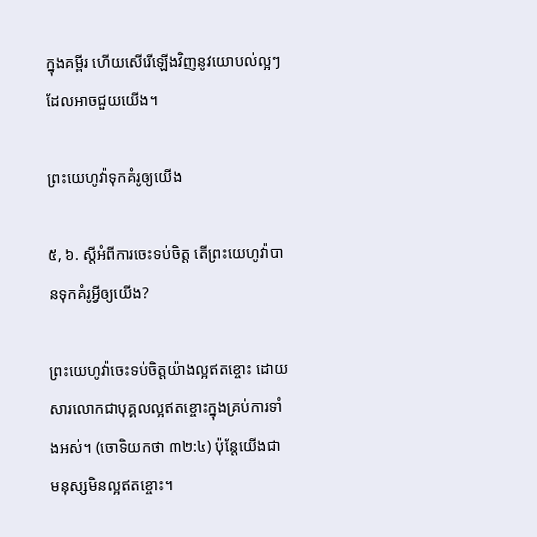ក្នុងគម្ពីរ ហើយសើរើឡើងវិញនូវយោបល់ល្អៗដែលអាចជួយយើង។

ព្រះយេហូវ៉ាទុកគំរូឲ្យយើង

៥, ៦. ស្ដីអំពីការចេះទប់ចិត្ដ តើព្រះយេហូវ៉ាបានទុកគំរូអ្វីឲ្យយើង?

ព្រះយេហូវ៉ាចេះទប់ចិត្ដយ៉ាងល្អឥតខ្ចោះ ដោយសារលោកជាបុគ្គលល្អឥតខ្ចោះក្នុងគ្រប់ការទាំងអស់។ (ចោទិយកថា ៣២:៤) ប៉ុន្ដែយើងជាមនុស្សមិនល្អឥតខ្ចោះ។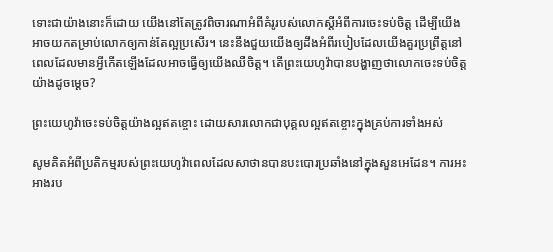ទោះជាយ៉ាងនោះក៏ដោយ យើងនៅតែត្រូវពិចារណាអំពីគំរូរបស់លោកស្ដីអំពីការចេះទប់ចិត្ដ ដើម្បីយើងអាចយកតម្រាប់លោកឲ្យកាន់តែល្អប្រសើរ។ នេះនឹងជួយយើងឲ្យដឹងអំពីរបៀបដែលយើងគួរប្រព្រឹត្ដនៅពេលដែលមានអ្វីកើតឡើងដែលអាចធ្វើឲ្យយើងឈឺចិត្ដ។ តើព្រះយេហូវ៉ាបានបង្ហាញថាលោកចេះទប់ចិត្ដយ៉ាងដូចម្ដេច?

ព្រះយេហូវ៉ាចេះទប់ចិត្ដយ៉ាងល្អឥតខ្ចោះ ដោយសារលោកជាបុគ្គលល្អឥតខ្ចោះក្នុងគ្រប់ការទាំងអស់

សូមគិតអំពីប្រតិកម្មរបស់ព្រះយេហូវ៉ាពេលដែលសាថានបានបះបោរប្រឆាំងនៅក្នុងសួនអេដែន។ ការអះអាងរប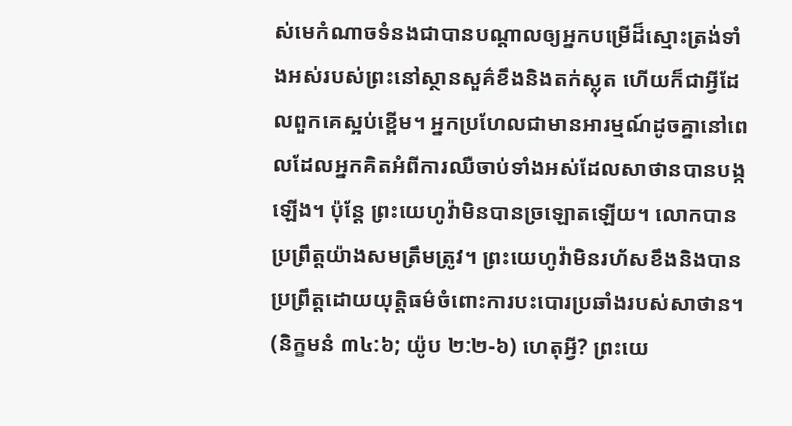ស់មេកំណាចទំនងជាបានបណ្ដាលឲ្យអ្នកបម្រើដ៏ស្មោះត្រង់ទាំងអស់របស់ព្រះនៅស្ថានសួគ៌ខឹងនិងតក់ស្លុត ហើយក៏ជាអ្វីដែលពួកគេស្អប់ខ្ពើម។ អ្នកប្រហែលជាមានអារម្មណ៍ដូចគ្នានៅពេលដែលអ្នកគិតអំពីការឈឺចាប់ទាំងអស់ដែលសាថានបានបង្កឡើង។ ប៉ុន្ដែ ព្រះយេហូវ៉ាមិនបានច្រឡោតឡើយ។ លោកបានប្រព្រឹត្ដយ៉ាងសមត្រឹមត្រូវ។ ព្រះយេហូវ៉ាមិនរហ័សខឹងនិងបានប្រព្រឹត្ដដោយយុត្ដិធម៌ចំពោះការបះបោរប្រឆាំងរបស់សាថាន។ (និក្ខមនំ ៣៤:៦; យ៉ូប ២:២-៦) ហេតុអ្វី? ព្រះយេ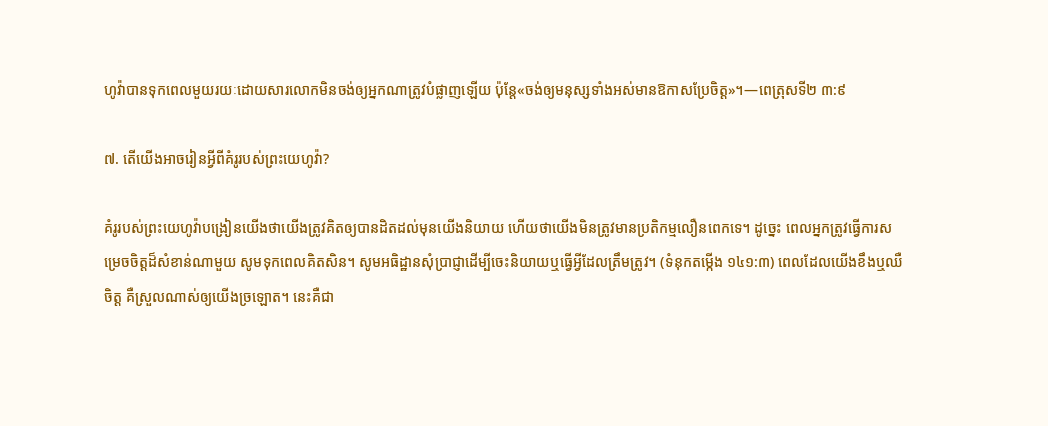ហូវ៉ាបានទុកពេលមួយរយៈដោយសារលោកមិនចង់ឲ្យអ្នកណាត្រូវបំផ្លាញឡើយ ប៉ុន្ដែ«ចង់ឲ្យមនុស្សទាំងអស់មានឱកាសប្រែចិត្ដ»។—ពេត្រុសទី២ ៣:៩

៧. តើយើងអាចរៀនអ្វីពីគំរូរបស់ព្រះយេហូវ៉ា?

គំរូរបស់ព្រះយេហូវ៉ាបង្រៀនយើងថាយើងត្រូវគិតឲ្យបានដិតដល់មុនយើងនិយាយ ហើយថាយើងមិនត្រូវមានប្រតិកម្មលឿនពេកទេ។ ដូច្នេះ ពេលអ្នកត្រូវធ្វើការសម្រេចចិត្ដដ៏សំខាន់ណាមួយ សូមទុកពេលគិតសិន។ សូមអធិដ្ឋានសុំប្រាជ្ញាដើម្បីចេះនិយាយឬធ្វើអ្វីដែលត្រឹមត្រូវ។ (ទំនុកតម្កើង ១៤១:៣) ពេលដែលយើងខឹងឬឈឺចិត្ដ គឺស្រួលណាស់ឲ្យយើងច្រឡោត។ នេះគឺជា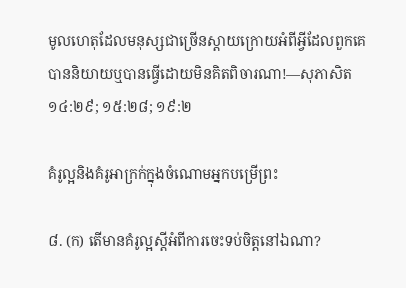មូលហេតុដែលមនុស្សជាច្រើនស្តាយក្រោយអំពីអ្វីដែលពួកគេបាននិយាយឬបានធ្វើដោយមិនគិតពិចារណា!—សុភាសិត ១៤:២៩; ១៥:២៨; ១៩:២

គំរូល្អនិងគំរូអាក្រក់ក្នុងចំណោមអ្នកបម្រើព្រះ

៨. (ក) តើមានគំរូល្អស្ដីអំពីការចេះទប់ចិត្ដនៅឯណា?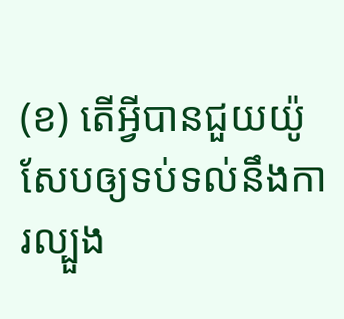(ខ) តើអ្វីបានជួយយ៉ូសែបឲ្យទប់ទល់នឹងការល្បួង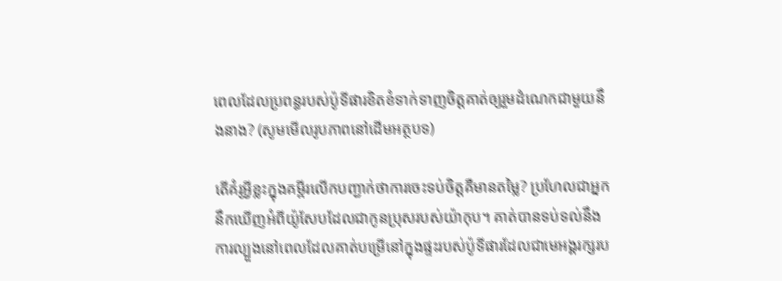ពេលដែលប្រពន្ធរបស់ប៉ូទីផារខិតខំទាក់ទាញចិត្ដគាត់ឲ្យរួមដំណេកជាមួយនឹងនាង? (សូមមើលរូបភាពនៅដើមអត្ថបទ)

តើគំរូអ្វីខ្លះក្នុងគម្ពីរលើកបញ្ជាក់ថាការចេះទប់ចិត្ដគឺមានតម្លៃ? ប្រហែលជាអ្នកនឹកឃើញអំពីយ៉ូសែបដែលជាកូនប្រុសរបស់យ៉ាកុប។ គាត់បានទប់ទល់នឹងការល្បួងនៅពេលដែលគាត់បម្រើនៅក្នុងផ្ទះរបស់ប៉ូទីផារដែលជាមេអង្គរក្សរប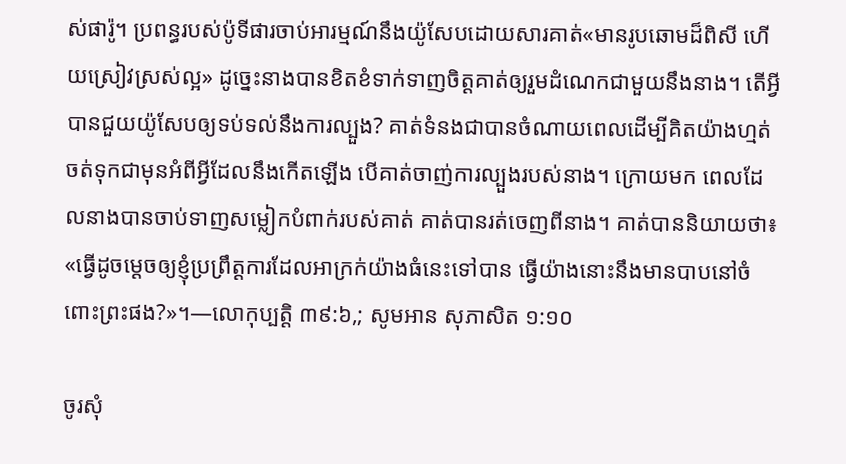ស់ផារ៉ូ។ ប្រពន្ធរបស់ប៉ូទីផារចាប់អារម្មណ៍នឹងយ៉ូសែបដោយសារគាត់«មានរូបឆោមដ៏ពិសី ហើយស្រៀវស្រស់ល្អ» ដូច្នេះនាងបានខិតខំទាក់ទាញចិត្ដគាត់ឲ្យរួមដំណេកជាមួយនឹងនាង។ តើអ្វីបានជួយយ៉ូសែបឲ្យទប់ទល់នឹងការល្បួង? គាត់ទំនងជាបានចំណាយពេលដើម្បីគិតយ៉ាងហ្មត់ចត់ទុកជាមុនអំពីអ្វីដែលនឹងកើតឡើង បើគាត់ចាញ់ការល្បួងរបស់នាង។ ក្រោយមក ពេលដែលនាងបានចាប់ទាញសម្លៀកបំពាក់របស់គាត់ គាត់បានរត់ចេញពីនាង។ គាត់បាននិយាយថា៖ «ធ្វើដូចម្ដេចឲ្យខ្ញុំប្រព្រឹត្ដការដែលអាក្រក់យ៉ាងធំនេះទៅបាន ធ្វើយ៉ាងនោះនឹងមានបាបនៅចំពោះព្រះផង?»។—លោកុប្បត្ដិ ៣៩:៦,; សូមអាន សុភាសិត ១:១០

ចូរសុំ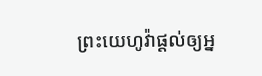ព្រះយេហូវ៉ាផ្ដល់ឲ្យអ្ន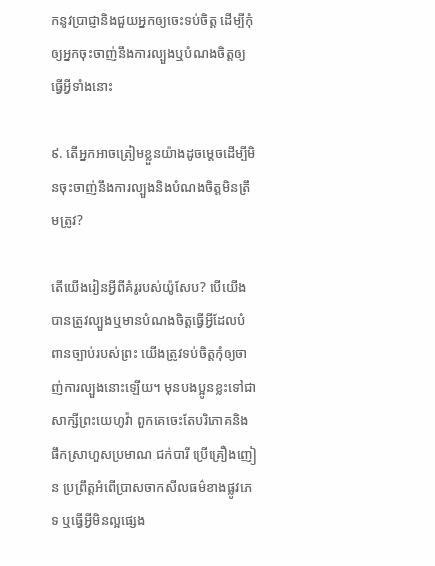កនូវប្រាជ្ញានិងជួយអ្នកឲ្យចេះទប់ចិត្ដ ដើម្បីកុំឲ្យអ្នកចុះចាញ់នឹងការល្បួងឬបំណងចិត្ដឲ្យធ្វើអ្វីទាំងនោះ

៩. តើអ្នកអាចត្រៀមខ្លួនយ៉ាងដូចម្ដេចដើម្បីមិនចុះចាញ់នឹងការល្បួងនិងបំណងចិត្ដមិនត្រឹមត្រូវ?

តើយើងរៀនអ្វីពីគំរូរបស់យ៉ូសែប? បើយើងបានត្រូវល្បួងឬមានបំណងចិត្ដធ្វើអ្វីដែលបំពានច្បាប់របស់ព្រះ យើងត្រូវទប់ចិត្ដកុំឲ្យចាញ់ការល្បួងនោះឡើយ។ មុនបងប្អូនខ្លះទៅជាសាក្សីព្រះយេហូវ៉ា ពួកគេចេះតែបរិភោគនិងផឹកស្រាហួសប្រមាណ ជក់បារី ប្រើគ្រឿងញៀន ប្រព្រឹត្ដអំពើប្រាសចាកសីលធម៌ខាងផ្លូវភេទ ឬធ្វើអ្វីមិនល្អផ្សេង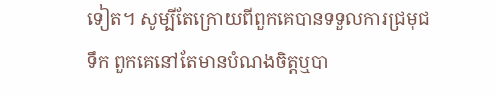ទៀត។ សូម្បីតែក្រោយពីពួកគេបានទទួលការជ្រមុជទឹក ពួកគេនៅតែមានបំណងចិត្ដឬបា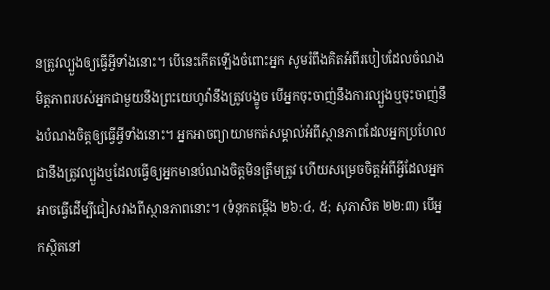នត្រូវល្បួងឲ្យធ្វើអ្វីទាំងនោះ។ បើនេះកើតឡើងចំពោះអ្នក សូមរំពឹងគិតអំពីរបៀបដែលចំណងមិត្ដភាពរបស់អ្នកជាមួយនឹងព្រះយេហូវ៉ានឹងត្រូវបង្ខូច បើអ្នកចុះចាញ់នឹងការល្បួងឬចុះចាញ់នឹងបំណងចិត្ដឲ្យធ្វើអ្វីទាំងនោះ។ អ្នកអាចព្យាយាមកត់សម្គាល់អំពីស្ថានភាពដែលអ្នកប្រហែលជានឹងត្រូវល្បួងឬដែលធ្វើឲ្យអ្នកមានបំណងចិត្ដមិនត្រឹមត្រូវ ហើយសម្រេចចិត្ដអំពីអ្វីដែលអ្នកអាចធ្វើដើម្បីជៀសវាងពីស្ថានភាពនោះ។ (ទំនុកតម្កើង ២៦:៤, ៥; សុភាសិត ២២:៣) បើអ្នកស្ថិតនៅ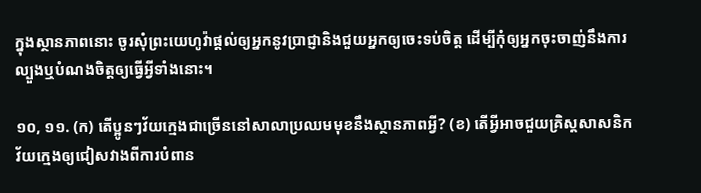ក្នុងស្ថានភាពនោះ ចូរសុំព្រះយេហូវ៉ាផ្ដល់ឲ្យអ្នកនូវប្រាជ្ញានិងជួយអ្នកឲ្យចេះទប់ចិត្ដ ដើម្បីកុំឲ្យអ្នកចុះចាញ់នឹងការល្បួងឬបំណងចិត្ដឲ្យធ្វើអ្វីទាំងនោះ។

១០, ១១. (ក) តើប្អូនៗវ័យក្មេងជាច្រើននៅសាលាប្រឈមមុខនឹងស្ថានភាពអ្វី? (ខ) តើអ្វីអាចជួយគ្រិស្ដសាសនិកវ័យក្មេងឲ្យជៀសវាងពីការបំពាន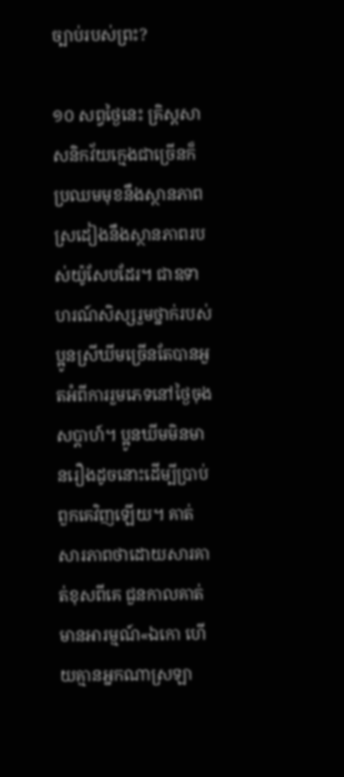ច្បាប់របស់ព្រះ?

១០ សព្វថ្ងៃនេះ គ្រិស្ដសាសនិកវ័យក្មេងជាច្រើនក៏ប្រឈមមុខនឹងស្ថានភាពស្រដៀងនឹងស្ថានភាពរបស់យ៉ូសែបដែរ។ ជាឧទាហរណ៍សិស្សរួមថ្នាក់របស់ប្អូនស្រីឃីមច្រើនតែបានអួតអំពីការរួមភេទនៅថ្ងៃចុងសប្ដាហ៍។ ប្អូនឃីមមិនមានរឿងដូចនោះដើម្បីប្រាប់ពួកគេវិញឡើយ។ គាត់សារភាពថាដោយសារគាត់ខុសពីគេ ជួនកាលគាត់មានអារម្មណ៍«ឯកោ ហើយគ្មានអ្នកណាស្រឡា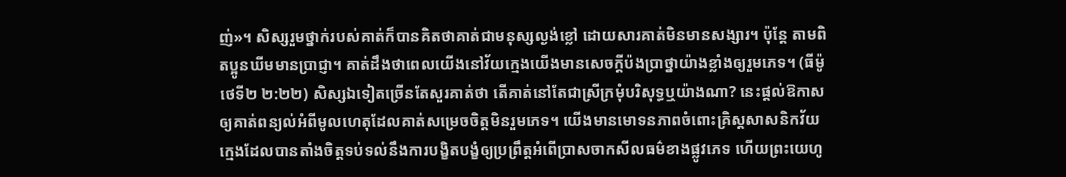ញ់»។ សិស្សរួមថ្នាក់របស់គាត់ក៏បានគិតថាគាត់ជាមនុស្សល្ងង់ខ្លៅ ដោយសារគាត់មិនមានសង្សារ។ ប៉ុន្ដែ តាមពិតប្អូនឃីមមានប្រាជ្ញា។ គាត់ដឹងថាពេលយើងនៅវ័យក្មេងយើងមានសេចក្ដីប៉ងប្រាថ្នាយ៉ាងខ្លាំងឲ្យរួមភេទ។ (ធីម៉ូថេទី២ ២:២២) សិស្សឯទៀតច្រើនតែសួរគាត់ថា តើគាត់នៅតែជាស្រីក្រមុំបរិសុទ្ធឬយ៉ាងណា? នេះផ្ដល់ឱកាសឲ្យគាត់ពន្យល់អំពីមូលហេតុដែលគាត់សម្រេចចិត្ដមិនរួមភេទ។ យើងមានមោទនភាពចំពោះគ្រិស្ដសាសនិកវ័យក្មេងដែលបានតាំងចិត្ដទប់ទល់នឹងការបង្ខិតបង្ខំឲ្យប្រព្រឹត្ដអំពើប្រាសចាកសីលធម៌ខាងផ្លូវភេទ ហើយព្រះយេហូ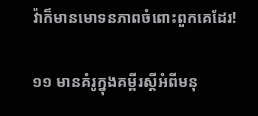វ៉ាក៏មានមោទនភាពចំពោះពួកគេដែរ!

១១ មានគំរូក្នុងគម្ពីរស្ដីអំពីមនុ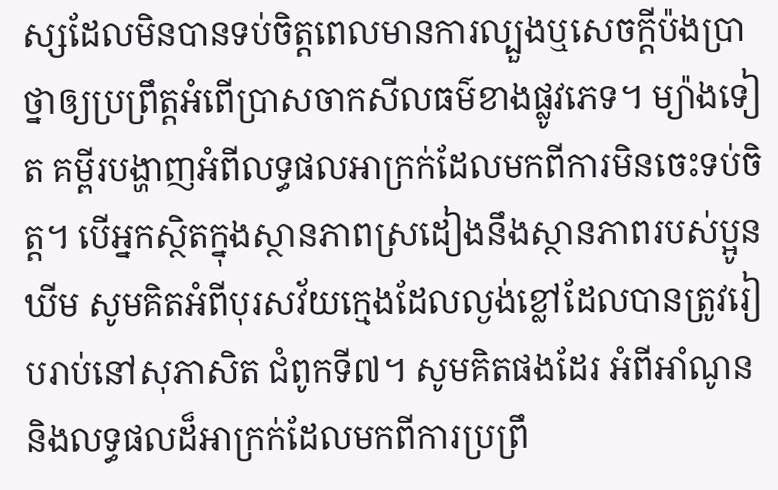ស្សដែលមិនបានទប់ចិត្ដពេលមានការល្បួងឬសេចក្ដីប៉ងប្រាថ្នាឲ្យប្រព្រឹត្ដអំពើប្រាសចាកសីលធម៌ខាងផ្លូវភេទ។ ម្យ៉ាងទៀត គម្ពីរបង្ហាញអំពីលទ្ធផលអាក្រក់ដែលមកពីការមិនចេះទប់ចិត្ដ។ បើអ្នកស្ថិតក្នុងស្ថានភាពស្រដៀងនឹងស្ថានភាពរបស់ប្អូនឃីម សូមគិតអំពីបុរសវ័យក្មេងដែលល្ងង់ខ្លៅដែលបានត្រូវរៀបរាប់នៅសុភាសិត ជំពូកទី៧។ សូមគិតផងដែរ អំពីអាំណូននិងលទ្ធផលដ៏អាក្រក់ដែលមកពីការប្រព្រឹ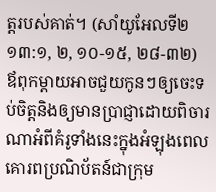ត្ដរបស់គាត់។ (សាំយូអែលទី២ ១៣:១, ២, ១០-១៥, ២៨-៣២) ឪពុកម្ដាយអាចជួយកូនៗឲ្យចេះទប់ចិត្ដនិងឲ្យមានប្រាជ្ញាដោយពិចារណាអំពីគំរូទាំងនេះក្នុងអំឡុងពេលគោរពប្រណិប័តន៍ជាក្រុម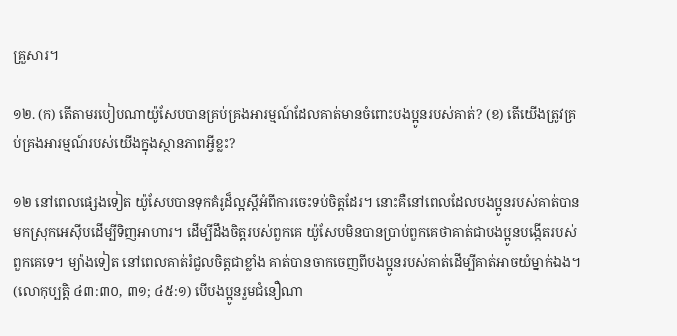គ្រួសារ។

១២. (ក) តើតាមរបៀបណាយ៉ូសែបបានគ្រប់គ្រងអារម្មណ៍ដែលគាត់មានចំពោះបងប្អូនរបស់គាត់? (ខ) តើយើងត្រូវគ្រប់គ្រងអារម្មណ៍របស់យើងក្នុងស្ថានភាពអ្វីខ្លះ?

១២ នៅពេលផ្សេងទៀត យ៉ូសែបបានទុកគំរូដ៏ល្អស្ដីអំពីការចេះទប់ចិត្ដដែរ។ នោះគឺនៅពេលដែលបងប្អូនរបស់គាត់បានមកស្រុកអេស៊ីបដើម្បីទិញអាហារ។ ដើម្បីដឹងចិត្ដរបស់ពួកគេ យ៉ូសែបមិនបានប្រាប់ពួកគេថាគាត់ជាបងប្អូនបង្កើតរបស់ពួកគេទេ។ ម្យ៉ាងទៀត នៅពេលគាត់រំជួលចិត្ដជាខ្លាំង គាត់បានចាកចេញពីបងប្អូនរបស់គាត់ដើម្បីគាត់អាចយំម្នាក់ឯង។ (លោកុប្បត្ដិ ៤៣:៣០, ៣១; ៤៥:១) បើបងប្អូនរួមជំនឿណា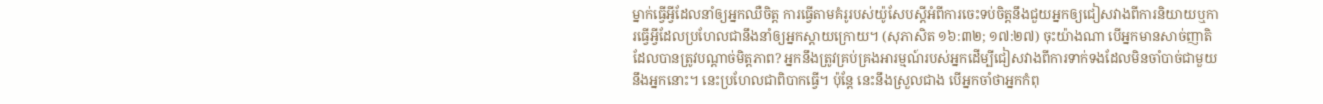ម្នាក់ធ្វើអ្វីដែលនាំឲ្យអ្នកឈឺចិត្ដ ការធ្វើតាមគំរូរបស់យ៉ូសែបស្ដីអំពីការចេះទប់ចិត្ដនឹងជួយអ្នកឲ្យជៀសវាងពីការនិយាយឬការធ្វើអ្វីដែលប្រហែលជានឹងនាំឲ្យអ្នកស្តាយក្រោយ។ (សុភាសិត ១៦:៣២; ១៧:២៧) ចុះយ៉ាងណា បើអ្នកមានសាច់ញាតិដែលបានត្រូវបណ្ដាច់មិត្ដភាព? អ្នកនឹងត្រូវគ្រប់គ្រងអារម្មណ៍របស់អ្នកដើម្បីជៀសវាងពីការទាក់ទងដែលមិនចាំបាច់ជាមួយនឹងអ្នកនោះ។ នេះប្រហែលជាពិបាកធ្វើ។ ប៉ុន្ដែ នេះនឹងស្រួលជាង បើអ្នកចាំថាអ្នកកំពុ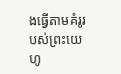ងធ្វើតាមគំរូរបស់ព្រះយេហូ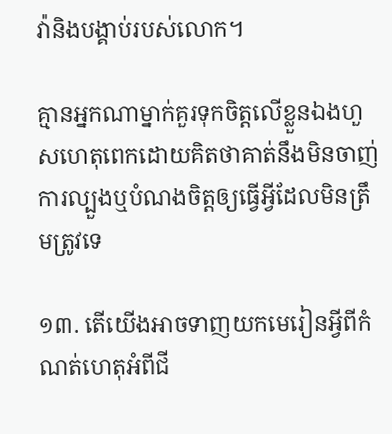វ៉ានិងបង្គាប់របស់លោក។

គ្មានអ្នកណាម្នាក់គួរទុកចិត្ដលើខ្លួនឯងហួសហេតុពេកដោយគិតថាគាត់នឹងមិនចាញ់ការល្បួងឬបំណងចិត្ដឲ្យធ្វើអ្វីដែលមិនត្រឹមត្រូវទេ

១៣. តើយើងអាចទាញយកមេរៀនអ្វីពីកំណត់ហេតុអំពីជី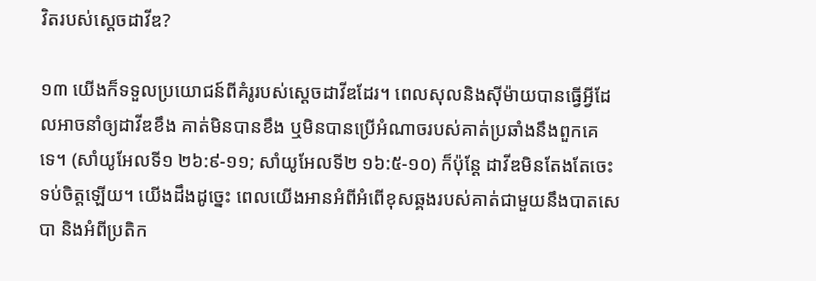វិតរបស់ស្ដេចដាវីឌ?

១៣ យើងក៏ទទួលប្រយោជន៍ពីគំរូរបស់ស្ដេចដាវីឌដែរ។ ពេលសុលនិងស៊ីម៉ាយបានធ្វើអ្វីដែលអាចនាំឲ្យដាវីឌខឹង គាត់មិនបានខឹង ឬមិនបានប្រើអំណាចរបស់គាត់ប្រឆាំងនឹងពួកគេទេ។ (សាំយូអែលទី១ ២៦:៩-១១; សាំយូអែលទី២ ១៦:៥-១០) ក៏ប៉ុន្ដែ ដាវីឌមិនតែងតែចេះទប់ចិត្ដឡើយ។ យើងដឹងដូច្នេះ ពេលយើងអានអំពីអំពើខុសឆ្គងរបស់គាត់ជាមួយនឹងបាតសេបា និងអំពីប្រតិក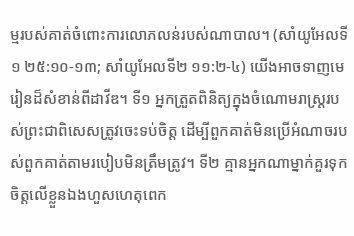ម្មរបស់គាត់ចំពោះការលោភលន់របស់ណាបាល។ (សាំយូអែលទី១ ២៥:១០-១៣; សាំយូអែលទី២ ១១:២-៤) យើងអាចទាញមេរៀនដ៏សំខាន់ពីដាវីឌ។ ទី១ អ្នកត្រួតពិនិត្យក្នុងចំណោមរាស្ដ្ររបស់ព្រះជាពិសេសត្រូវចេះទប់ចិត្ដ ដើម្បីពួកគាត់មិនប្រើអំណាចរបស់ពួកគាត់តាមរបៀបមិនត្រឹមត្រូវ។ ទី២ គ្មានអ្នកណាម្នាក់គួរទុកចិត្ដលើខ្លួនឯងហួសហេតុពេក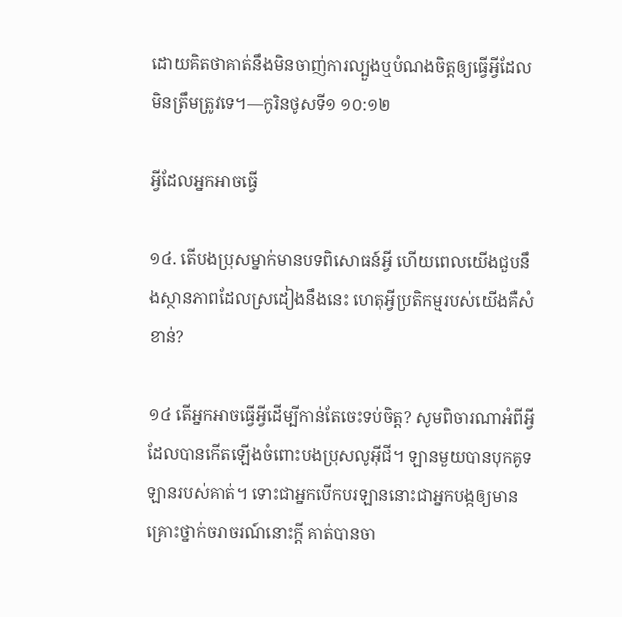ដោយគិតថាគាត់នឹងមិនចាញ់ការល្បួងឬបំណងចិត្ដឲ្យធ្វើអ្វីដែលមិនត្រឹមត្រូវទេ។—កូរិនថូសទី១ ១០:១២

អ្វីដែលអ្នកអាចធ្វើ

១៤. តើបងប្រុសម្នាក់មានបទពិសោធន៍អ្វី ហើយពេលយើងជួបនឹងស្ថានភាពដែលស្រដៀងនឹងនេះ ហេតុអ្វីប្រតិកម្មរបស់យើងគឺសំខាន់?

១៤ តើអ្នកអាចធ្វើអ្វីដើម្បីកាន់តែចេះទប់ចិត្ដ? សូមពិចារណាអំពីអ្វីដែលបានកើតឡើងចំពោះបងប្រុសលូអ៊ីជី។ ឡានមួយបានបុកគូទឡានរបស់គាត់។ ទោះជាអ្នកបើកបរឡាននោះជាអ្នកបង្កឲ្យមានគ្រោះថ្នាក់ចរាចរណ៍នោះក្ដី គាត់បានចា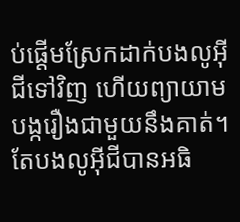ប់ផ្ដើមស្រែកដាក់បងលូអ៊ីជីទៅវិញ ហើយព្យាយាមបង្ករឿងជាមួយនឹងគាត់។ តែបងលូអ៊ីជីបានអធិ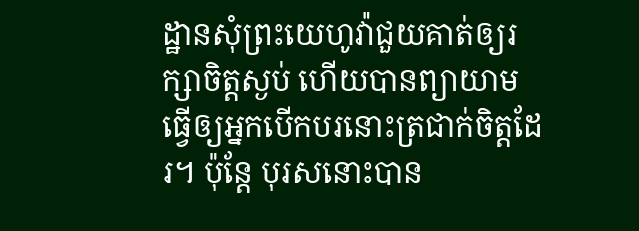ដ្ឋានសុំព្រះយេហូវ៉ាជួយគាត់ឲ្យរក្សាចិត្ដស្ងប់ ហើយបានព្យាយាមធ្វើឲ្យអ្នកបើកបរនោះត្រជាក់ចិត្ដដែរ។ ប៉ុន្ដែ បុរសនោះបាន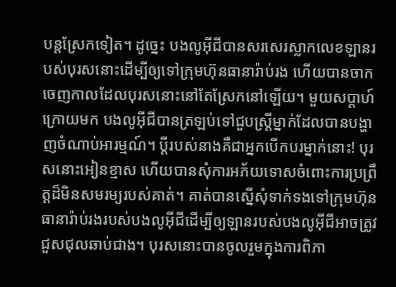បន្ដស្រែកទៀត។ ដូច្នេះ បងលូអ៊ីជីបានសរសេរស្លាកលេខឡានរបស់បុរសនោះដើម្បីឲ្យទៅក្រុមហ៊ុនធានារ៉ាប់រង ហើយបានចាកចេញកាលដែលបុរសនោះនៅតែស្រែកនៅឡើយ។ មួយសប្ដាហ៍ក្រោយមក បងលូអ៊ីជីបានត្រឡប់ទៅជួបស្ដ្រីម្នាក់ដែលបានបង្ហាញចំណាប់អារម្មណ៍។ ប្ដីរបស់នាងគឺជាអ្នកបើកបរម្នាក់នោះ! បុរសនោះអៀនខ្មាស ហើយបានសុំការអភ័យទោសចំពោះការប្រព្រឹត្ដដ៏មិនសមរម្យរបស់គាត់។ គាត់បានស្នើសុំទាក់ទងទៅក្រុមហ៊ុនធានារ៉ាប់រងរបស់បងលូអ៊ីជីដើម្បីឲ្យឡានរបស់បងលូអ៊ីជីអាចត្រូវជួសជុលឆាប់ជាង។ បុរសនោះបានចូលរួមក្នុងការពិភា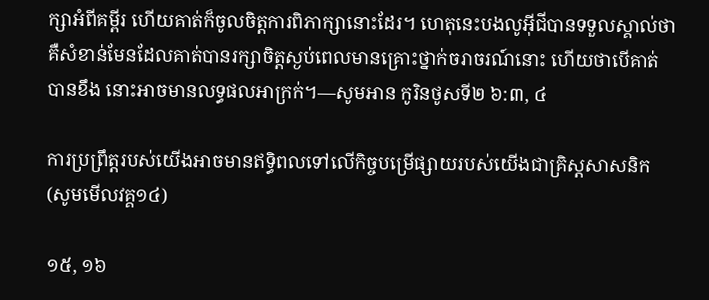ក្សាអំពីគម្ពីរ ហើយគាត់ក៏ចូលចិត្ដការពិភាក្សានោះដែរ។ ហេតុនេះបងលូអ៊ីជីបានទទួលស្គាល់ថាគឺសំខាន់មែនដែលគាត់បានរក្សាចិត្ដស្ងប់ពេលមានគ្រោះថ្នាក់ចរាចរណ៍នោះ ហើយថាបើគាត់បានខឹង នោះអាចមានលទ្ធផលអាក្រក់។—សូមអាន កូរិនថូសទី២ ៦:៣, ៤

ការប្រព្រឹត្ដរបស់យើងអាចមានឥទ្ធិពលទៅលើកិច្ចបម្រើផ្សាយរបស់យើងជាគ្រិស្ដសាសនិក (សូមមើលវគ្គ១៤)

១៥, ១៦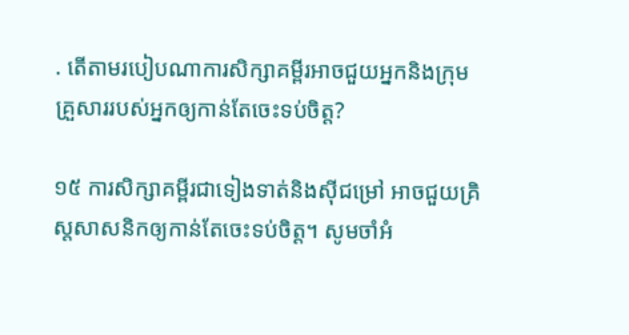. តើតាមរបៀបណាការសិក្សាគម្ពីរអាចជួយអ្នកនិងក្រុមគ្រួសាររបស់អ្នកឲ្យកាន់តែចេះទប់ចិត្ដ?

១៥ ការសិក្សាគម្ពីរជាទៀងទាត់និងស៊ីជម្រៅ អាចជួយគ្រិស្ដសាសនិកឲ្យកាន់តែចេះទប់ចិត្ដ។ សូមចាំអំ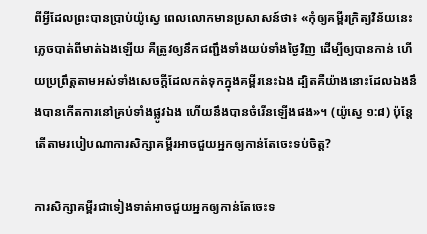ពីអ្វីដែលព្រះបានប្រាប់យ៉ូស្វេ ពេលលោកមានប្រសាសន៍ថា៖ «កុំឲ្យគម្ពីរក្រិត្យវិន័យនេះភ្លេចបាត់ពីមាត់ឯងឡើយ គឺត្រូវឲ្យនឹកជញ្ជឹងទាំងយប់ទាំងថ្ងៃវិញ ដើម្បីឲ្យបានកាន់ ហើយប្រព្រឹត្ដតាមអស់ទាំងសេចក្ដីដែលកត់ទុកក្នុងគម្ពីរនេះឯង ដ្បិតគឺយ៉ាងនោះដែលឯងនឹងបានកើតការនៅគ្រប់ទាំងផ្លូវឯង ហើយនឹងបានចំរើនឡើងផង»។ (យ៉ូស្វេ ១:៨) ប៉ុន្ដែ តើតាមរបៀបណាការសិក្សាគម្ពីរអាចជួយអ្នកឲ្យកាន់តែចេះទប់ចិត្ដ?

ការសិក្សាគម្ពីរជាទៀងទាត់អាចជួយអ្នកឲ្យកាន់តែចេះទ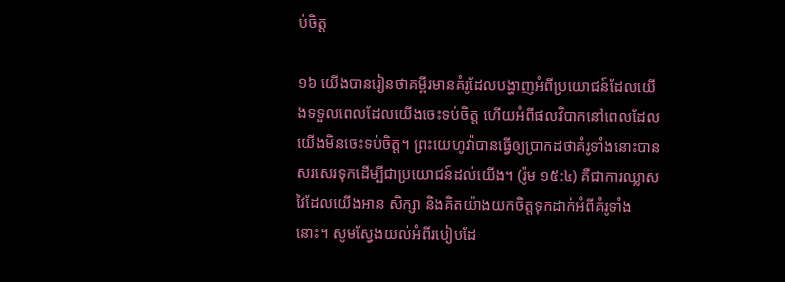ប់ចិត្ដ

១៦ យើងបានរៀនថាគម្ពីរមានគំរូដែលបង្ហាញអំពីប្រយោជន៍ដែលយើងទទួលពេលដែលយើងចេះទប់ចិត្ដ ហើយអំពីផលវិបាកនៅពេលដែលយើងមិនចេះទប់ចិត្ដ។ ព្រះយេហូវ៉ាបានធ្វើឲ្យប្រាកដថាគំរូទាំងនោះបានសរសេរទុកដើម្បីជាប្រយោជន៍ដល់យើង។ (រ៉ូម ១៥:៤) គឺជាការឈ្លាសវៃដែលយើងអាន សិក្សា និងគិតយ៉ាងយកចិត្ដទុកដាក់អំពីគំរូទាំងនោះ។ សូមស្វែងយល់អំពីរបៀបដែ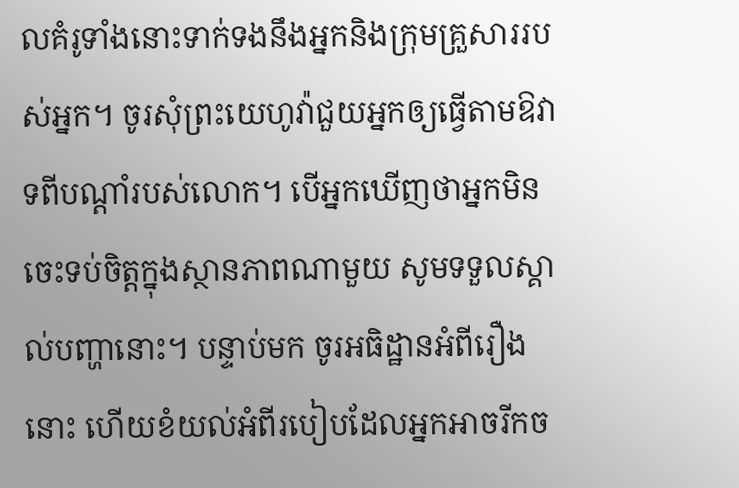លគំរូទាំងនោះទាក់ទងនឹងអ្នកនិងក្រុមគ្រួសាររបស់អ្នក។ ចូរសុំព្រះយេហូវ៉ាជួយអ្នកឲ្យធ្វើតាមឱវាទពីបណ្ដាំរបស់លោក។ បើអ្នកឃើញថាអ្នកមិនចេះទប់ចិត្ដក្នុងស្ថានភាពណាមួយ សូមទទួលស្គាល់បញ្ហានោះ។ បន្ទាប់មក ចូរអធិដ្ឋានអំពីរឿងនោះ ហើយខំយល់អំពីរបៀបដែលអ្នកអាចរីកច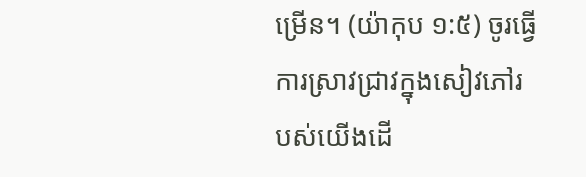ម្រើន។ (យ៉ាកុប ១:៥) ចូរធ្វើការស្រាវជ្រាវក្នុងសៀវភៅរបស់យើងដើ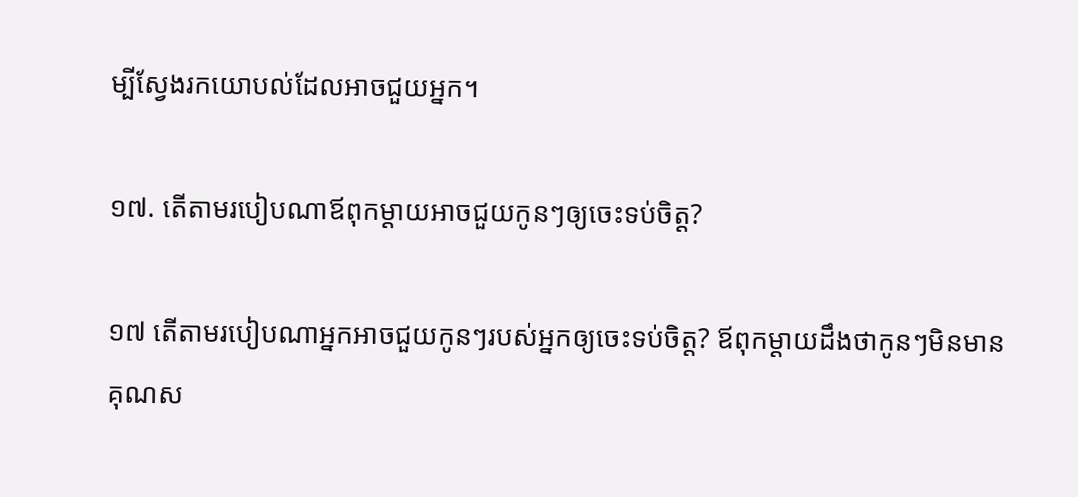ម្បីស្វែងរកយោបល់ដែលអាចជួយអ្នក។

១៧. តើតាមរបៀបណាឪពុកម្ដាយអាចជួយកូនៗឲ្យចេះទប់ចិត្ដ?

១៧ តើតាមរបៀបណាអ្នកអាចជួយកូនៗរបស់អ្នកឲ្យចេះទប់ចិត្ដ? ឪពុកម្ដាយដឹងថាកូនៗមិនមានគុណស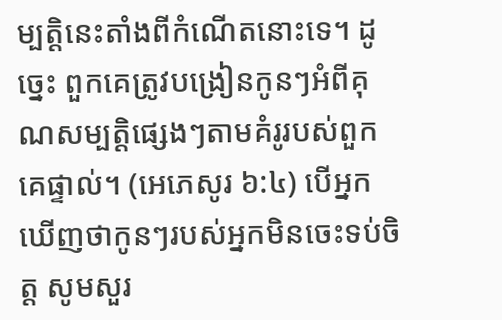ម្បត្ដិនេះតាំងពីកំណើតនោះទេ។ ដូច្នេះ ពួកគេត្រូវបង្រៀនកូនៗអំពីគុណសម្បត្ដិផ្សេងៗតាមគំរូរបស់ពួកគេផ្ទាល់។ (អេភេសូរ ៦:៤) បើអ្នកឃើញថាកូនៗរបស់អ្នកមិនចេះទប់ចិត្ដ សូមសួរ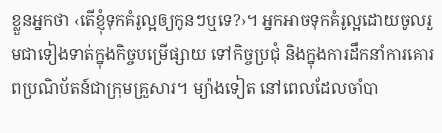ខ្លួនអ្នកថា ‹តើខ្ញុំទុកគំរូល្អឲ្យកូនៗឬទេ?›។ អ្នកអាចទុកគំរូល្អដោយចូលរួមជាទៀងទាត់ក្នុងកិច្ចបម្រើផ្សាយ ទៅកិច្ចប្រជុំ និងក្នុងការដឹកនាំការគោរពប្រណិប័តន៍ជាក្រុមគ្រួសារ។ ម្យ៉ាងទៀត នៅពេលដែលចាំបា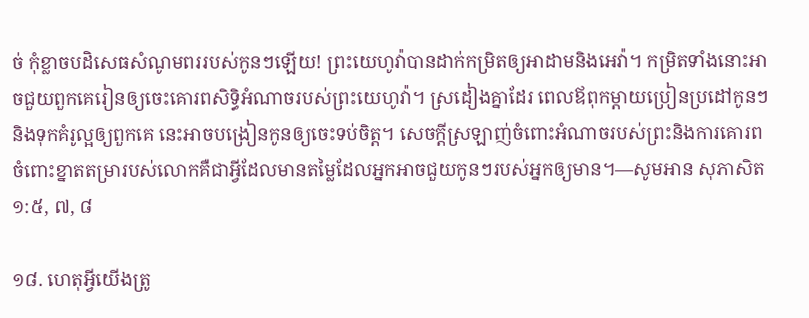ច់ កុំខ្លាចបដិសេធសំណូមពររបស់កូនៗឡើយ! ព្រះយេហូវ៉ាបានដាក់កម្រិតឲ្យអាដាមនិងអេវ៉ា។ កម្រិតទាំងនោះអាចជួយពួកគេរៀនឲ្យចេះគោរពសិទ្ធិអំណាចរបស់ព្រះយេហូវ៉ា។ ស្រដៀងគ្នាដែរ ពេលឪពុកម្ដាយប្រៀនប្រដៅកូនៗនិងទុកគំរូល្អឲ្យពួកគេ នេះអាចបង្រៀនកូនឲ្យចេះទប់ចិត្ដ។ សេចក្ដីស្រឡាញ់ចំពោះអំណាចរបស់ព្រះនិងការគោរពចំពោះខ្នាតតម្រារបស់លោកគឺជាអ្វីដែលមានតម្លៃដែលអ្នកអាចជួយកូនៗរបស់អ្នកឲ្យមាន។—សូមអាន សុភាសិត ១:៥, ៧, ៨

១៨. ហេតុអ្វីយើងត្រូ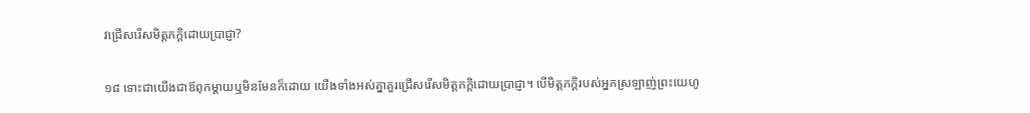វជ្រើសរើសមិត្ដភក្ដិដោយប្រាជ្ញា?

១៨ ទោះជាយើងជាឪពុកម្ដាយឬមិនមែនក៏ដោយ យើងទាំងអស់គ្នាគួរជ្រើសរើសមិត្ដភក្ដិដោយប្រាជ្ញា។ បើមិត្ដភក្ដិរបស់អ្នកស្រឡាញ់ព្រះយេហូ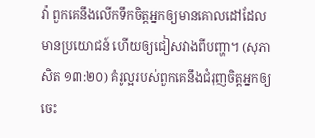វ៉ា ពួកគេនឹងលើកទឹកចិត្ដអ្នកឲ្យមានគោលដៅដែលមានប្រយោជន៍ ហើយឲ្យជៀសវាងពីបញ្ហា។ (សុភាសិត ១៣:២០) គំរូល្អរបស់ពួកគេនឹងជំរុញចិត្ដអ្នកឲ្យចេះ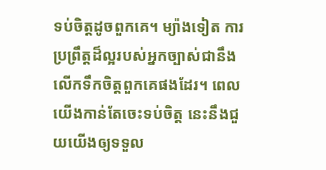ទប់ចិត្ដដូចពួកគេ។ ម្យ៉ាងទៀត ការប្រព្រឹត្ដដ៏ល្អរបស់អ្នកច្បាស់ជានឹងលើកទឹកចិត្ដពួកគេផងដែរ។ ពេលយើងកាន់តែចេះទប់ចិត្ដ នេះនឹងជួយយើងឲ្យទទួល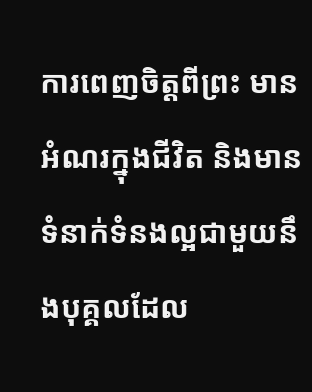ការពេញចិត្ដពីព្រះ មានអំណរក្នុងជីវិត និងមានទំនាក់ទំនងល្អជាមួយនឹងបុគ្គលដែល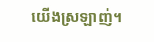យើងស្រឡាញ់។